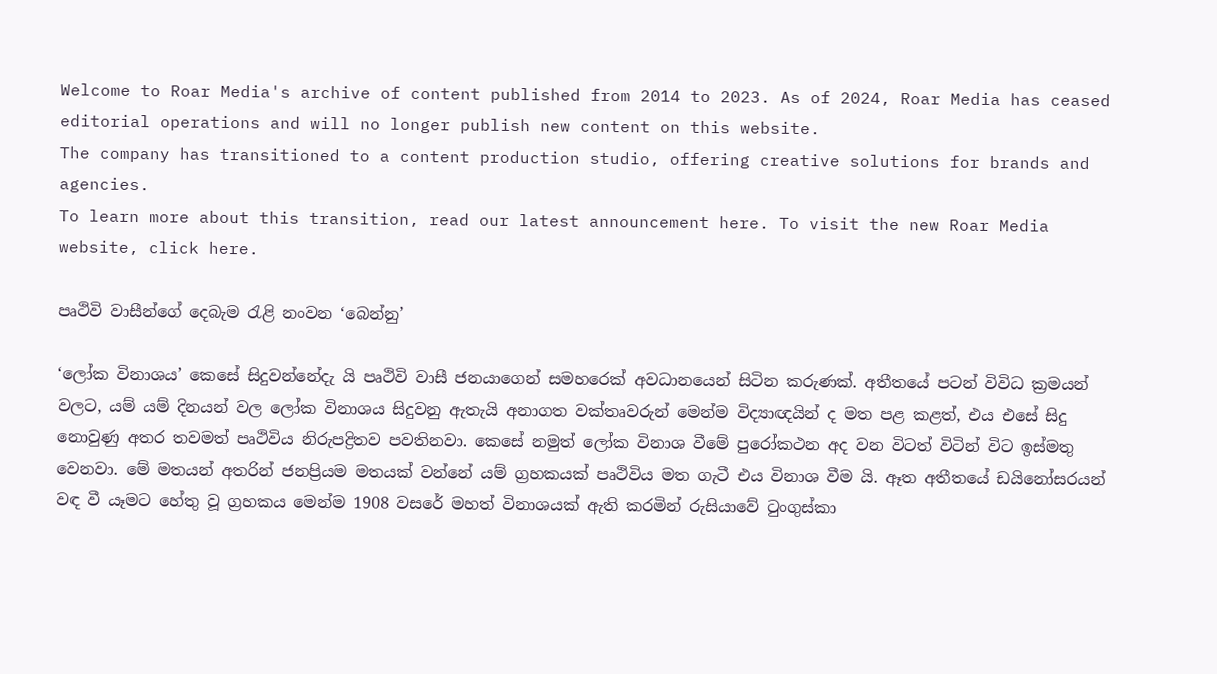Welcome to Roar Media's archive of content published from 2014 to 2023. As of 2024, Roar Media has ceased editorial operations and will no longer publish new content on this website.
The company has transitioned to a content production studio, offering creative solutions for brands and agencies.
To learn more about this transition, read our latest announcement here. To visit the new Roar Media website, click here.

පෘථිවි වාසීන්ගේ දෙබැම රැළි නංවන ‘බෙන්නු’

‘ලෝක විනාශය’ කෙසේ සිදුවන්නේදැ යි පෘථිවි වාසී ජනයාගෙන් සමහරෙක් අවධානයෙන් සිටින කරුණක්. අතීතයේ පටන් විවිධ ක්‍රමයන් වලට, යම් යම් දිනයන් වල ලෝක විනාශය සිදුවනු ඇතැයි අනාගත වක්තෘවරුන් මෙන්ම විද්‍යාඥයින් ද මත පළ කළත්, එය එසේ සිදු නොවුණු අතර තවමත් පෘථිවිය නිරුපද්‍රිතව පවතිනවා. කෙසේ නමුත් ලෝක විනාශ වීමේ පුරෝකථන අද වන විටත් විටින් විට ඉස්මතු වෙනවා. මේ මතයන් අතරින් ජනප්‍රියම මතයක් වන්නේ යම් ග්‍රහකයක් පෘථිවිය මත ගැටී එය විනාශ වීම යි. ඈත අතීතයේ ඩයිනෝසරයන් වඳ වී යෑමට හේතු වූ ග්‍රහකය මෙන්ම 1908 වසරේ මහත් විනාශයක් ඇති කරමින් රුසියාවේ ටුංගුස්කා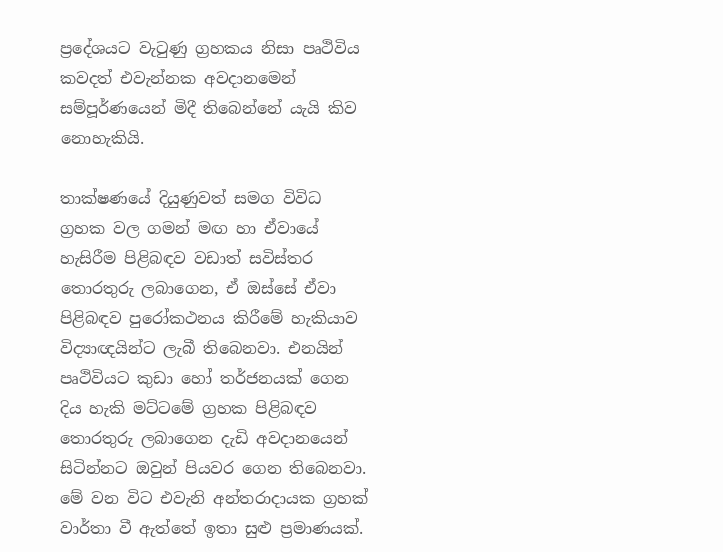ප්‍රදේශයට වැටුණු ග්‍රහකය නිසා පෘථිවිය කවදත් එවැන්නක අවදානමෙන් සම්පූර්ණයෙන් මිදී තිබෙන්නේ යැයි කිව නොහැකියි.

තාක්ෂණයේ දියුණුවත් සමග විවිධ ග්‍රහක වල ගමන් මඟ හා ඒවායේ හැසිරීම පිළිබඳව වඩාත් සවිස්තර තොරතුරු ලබාගෙන, ඒ ඔස්සේ ඒවා පිළිබඳව පුරෝකථනය කිරීමේ හැකියාව විද්‍යාඥයින්ට ලැබී තිබෙනවා. එනයින් පෘථිවියට කුඩා හෝ තර්ජනයක් ගෙන දිය හැකි මට්ටමේ ග්‍රහක පිළිබඳව තොරතුරු ලබාගෙන දැඩි අවදානයෙන් සිටින්නට ඔවුන් පියවර ගෙන තිබෙනවා. මේ වන විට එවැනි අන්තරාදායක ග්‍රහක් වාර්තා වී ඇත්තේ ඉතා සුළු ප්‍රමාණයක්.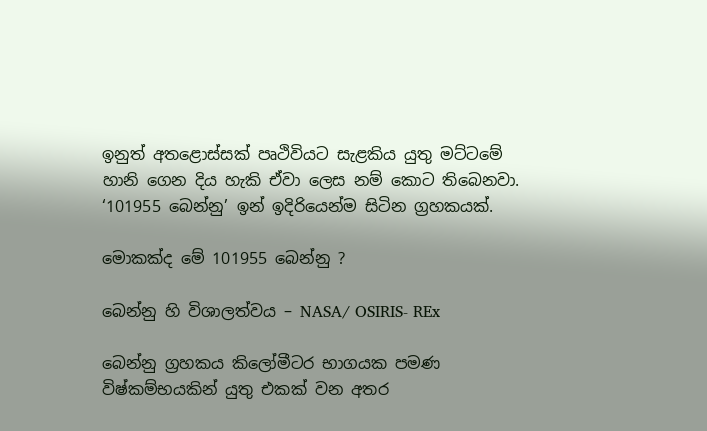ඉනුත් අතළොස්සක් පෘථිවියට සැළකිය යුතු මට්ටමේ හානි ගෙන දිය හැකි ඒවා ලෙස නම් කොට තිබෙනවා. ‘101955 බෙන්නු’ ඉන් ඉදිරියෙන්ම සිටින ග්‍රහකයක්.

මොකක්ද මේ 101955 බෙන්නු ?

බෙන්නු හි විශාලත්වය – NASA/ OSIRIS- REx

බෙන්නු ග්‍රහකය කිලෝමීටර භාගයක පමණ විෂ්කම්භයකින් යුතු එකක් වන අතර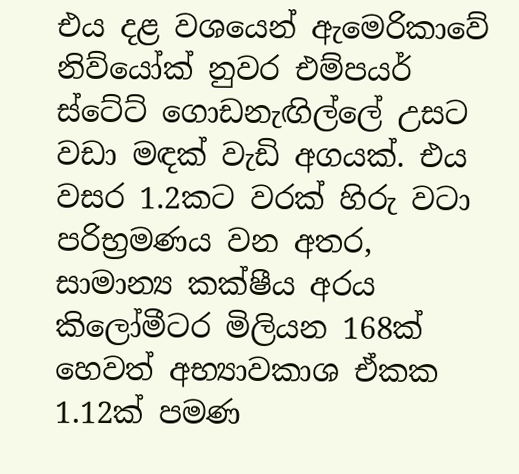එය දළ වශයෙන් ඇමෙරිකාවේ නිව්යෝක් නුවර එම්පයර් ස්ටේට් ගොඩනැඟිල්ලේ උසට වඩා මඳක් වැඩි අගයක්. එය වසර 1.2කට වරක් හිරු වටා පරිභ්‍රමණය වන අතර, සාමාන්‍ය කක්ෂීය අරය කිලෝමීටර මිලියන 168ක් හෙවත් අභ්‍යාවකාශ ඒකක 1.12ක් පමණ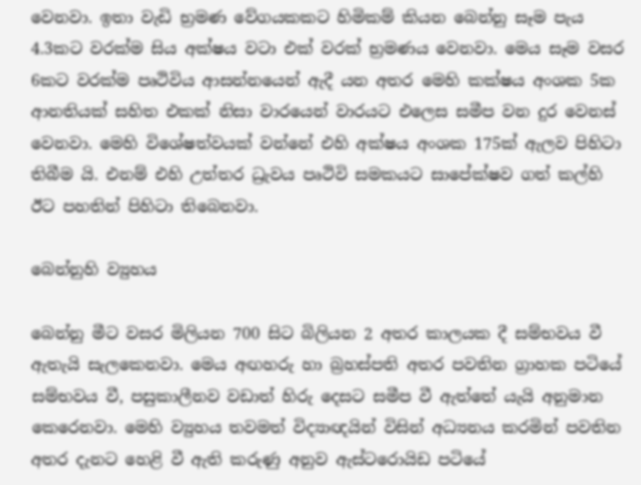වෙනවා. ඉතා වැඩි භ්‍රමණ වේගයකකට හිමිකම් කියන බෙන්නු සෑම පැය 4.3කට වරක්ම සිය අක්ෂය වටා එක් වරක් භ්‍රමණය වෙනවා. මෙය සෑම වසර 6කට වරක්ම පෘථිවිය ආසන්නයෙන් ඇදී යන අතර මෙහි කක්ෂය අංශක 5ක ආනතියක් සහිත එකක් නිසා වාරයෙන් වාරයට එලෙස සමීප වන දුර වෙනස් වෙනවා. මෙහි විශේෂත්වයක් වන්නේ එහි අක්ෂය අංශක 175ක් ඇලව පිහිටා තිබීම යි. එනම් එහි උත්තර ධ්‍රැවය පෘථිවි සමකයට සාපේක්ෂව ගත් කල්හි ඊට පහතින් පිහිටා තිබෙනවා.

බෙන්නුහි ව්‍යුහය

බෙන්නු මීට වසර මිලියන 700 සිට බිලියන 2 අතර කාලයක දී සම්භවය වී ඇතැයි සැලකෙනවා. මෙය අඟහරු හා බ්‍රහස්පති අතර පවතින ග්‍රාහක පටියේ සම්භවය වී, පසුකාලීනව වඩාත් හිරු දෙසට සමීප වී ඇත්තේ යැයි අනුමාන කෙරෙනවා. මෙහි ව්‍යුහය තවමත් විද්‍යාඥයින් විසින් අධ්‍යනය කරමින් පවතින අතර දැනට හෙළි වී ඇති කරුණු අනුව ඇස්ටරොයිඩ පටියේ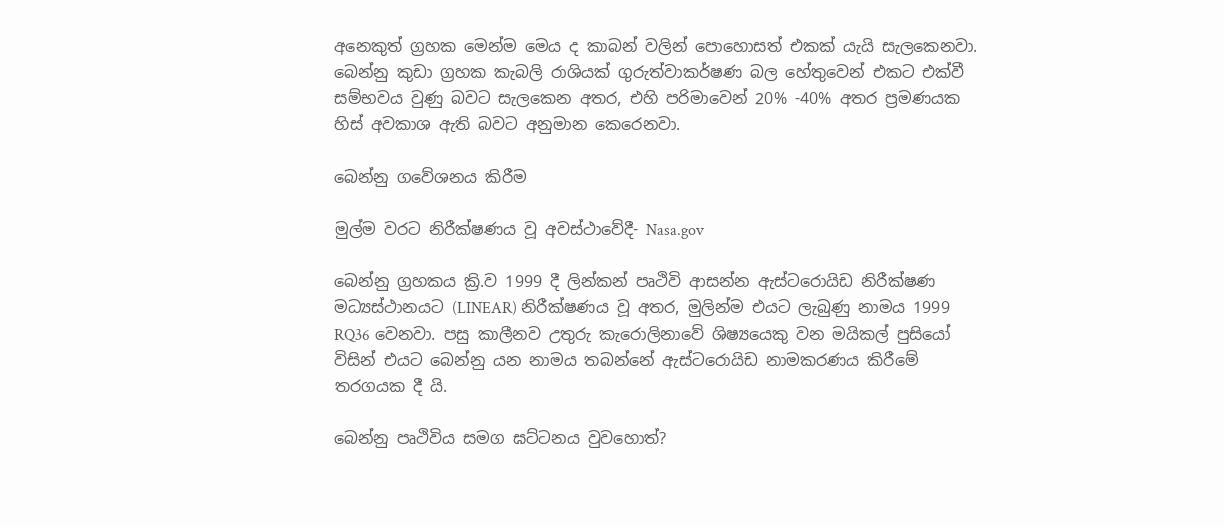අනෙකුත් ග්‍රහක මෙන්ම මෙය ද කාබන් වලින් පොහොසත් එකක් යැයි සැලකෙනවා. බෙන්නු කුඩා ග්‍රහක කැබලි රාශියක් ගුරුත්වාකර්ෂණ බල හේතුවෙන් එකට එක්වී සම්භවය වුණු බවට සැලකෙන අතර, එහි පරිමාවෙන් 20% -40% අතර ප්‍රමණයක හිස් අවකාශ ඇති බවට අනුමාන කෙරෙනවා.

බෙන්නු ගවේශනය කිරීම

මුල්ම වරට නිරීක්ෂණය වූ අවස්ථාවේදී- Nasa.gov

බෙන්නු ග්‍රහකය ක්‍රි.ව 1999 දී ලින්කන් පෘථිවි ආසන්න ඇස්ටරොයිඩ නිරීක්ෂණ මධ්‍යස්ථානයට (LINEAR) නිරීක්ෂණය වූ අතර, මුලින්ම එයට ලැබුණු නාමය 1999 RQ36 වෙනවා. පසු කාලීනව උතුරු කැරොලිනාවේ ශිෂ්‍යයෙකු වන මයිකල් පුසියෝ විසින් එයට බෙන්නු යන නාමය තබන්නේ ඇස්ටරොයිඩ නාමකරණය කිරීමේ තරගයක දී යි.

බෙන්නු පෘථිවිය සමග ඝට්ටනය වුවහොත්?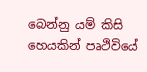බෙන්නු යම් කිසි හෙයකින් පෘථිවියේ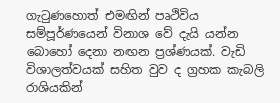ගැටුණහොත් එමඟින් පෘථිවිය සම්පූර්ණයෙන් විනාශ වේ දැයි යන්න බොහෝ දෙනා නඟන ප්‍රශ්ණයක්. වැඩි විශාලත්වයක් සහිත වුව ද ග්‍රහක කැබලි රාශියකින්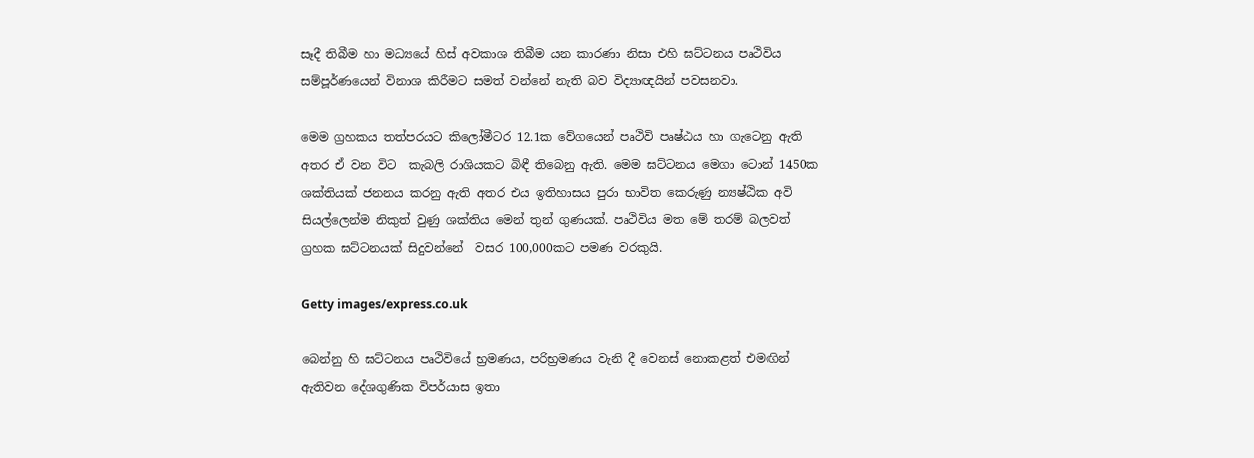සෑදී තිබීම හා මධ්‍යයේ හිස් අවකාශ තිබීම යන කාරණා නිසා එහි ඝට්ටනය පෘථිවිය සම්පූර්ණයෙන් විනාශ කිරීමට සමත් වන්නේ නැති බව විද්‍යාඥයින් පවසනවා.

මෙම ග්‍රහකය තත්පරයට කිලෝමීටර 12.1ක වේගයෙන් පෘථිවි පෘෂ්ඨය හා ගැටෙනු ඇති අතර ඒ වන විට  කැබලි රාශියකට බිඳී තිබෙනු ඇති. මෙම ඝට්ටනය මෙගා ටොන් 1450ක ශක්තියක් ජනනය කරනු ඇති අතර එය ඉතිහාසය පුරා භාවිත කෙරුණු න්‍යෂ්ඨික අවි සියල්ලෙන්ම නිකුත් වුණු ශක්තිය මෙන් තුන් ගුණයක්. පෘථිවිය මත මේ තරම් බලවත් ග්‍රහක ඝට්ටනයක් සිදුවන්නේ  වසර 100,000කට පමණ වරකුයි.

Getty images/express.co.uk

බෙන්නු හි ඝට්ටනය පෘථිවියේ භ්‍රමණය, පරිභ්‍රමණය වැනි දී වෙනස් නොකළත් එමඟින් ඇතිවන දේශගුණික විපර්යාස ඉතා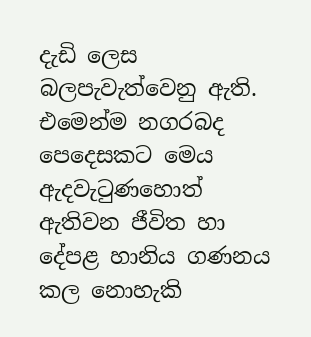දැඩි ලෙස බලපැවැත්වෙනු ඇති. එමෙන්ම නගරබද පෙදෙසකට මෙය ඇදවැටුණහොත් ඇතිවන ජීවිත හා දේපළ හානිය ගණනය කල නොහැකි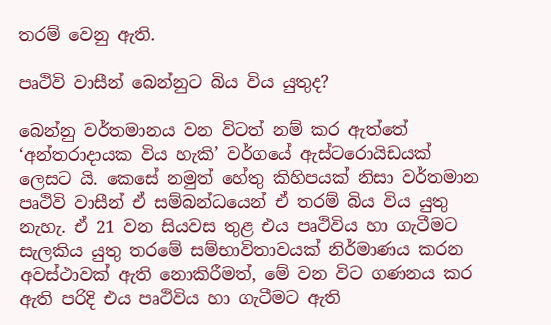තරම් වෙනු ඇති.

පෘථිවි වාසීන් බෙන්නුට බිය විය යුතුද?

බෙන්නු වර්තමානය වන විටත් නම් කර ඇත්තේ ‘අන්තරාදායක විය හැකි’ වර්ගයේ ඇස්ටරොයිඩයක් ලෙසට යි. කෙසේ නමුත් හේතු කිහිපයක් නිසා වර්තමාන පෘථිවි වාසීන් ඒ සම්බන්ධයෙන් ඒ තරම් බිය විය යුතු නැහැ. ඒ 21 වන සියවස තුළ එය පෘථිවිය හා ගැටීමට සැලකිය යුතු තරමේ සම්භාවිතාවයක් නිර්මාණය කරන අවස්ථාවක් ඇති නොකිරීමත්, මේ වන විට ගණනය කර ඇති පරිදි එය පෘථිවිය හා ගැටීමට ඇති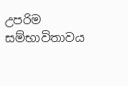උපරිම සම්භාවිතාවය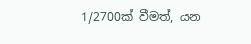1/2700ක් වීමත්, යන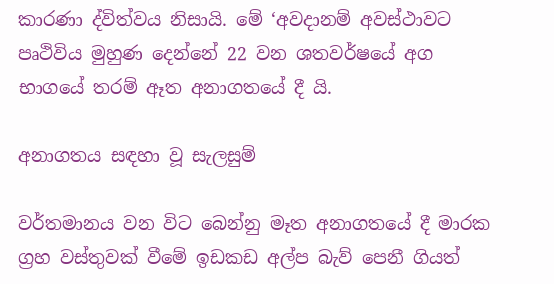කාරණා ද්විත්වය නිසායි. මේ ‘අවදානම් අවස්ථාවට පෘථිවිය මුහුණ දෙන්නේ 22 වන ශතවර්ෂයේ අග භාගයේ තරම් ඈත අනාගතයේ දී යි.

අනාගතය සඳහා වූ සැලසුම්

වර්තමානය වන විට බෙන්නු මෑත අනාගතයේ දී මාරක ග්‍රහ වස්තුවක් වීමේ ඉඩකඩ අල්ප බැව් පෙනී ගියත්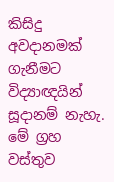කිසිදු අවදානමක් ගැනීමට විද්‍යාඥයින් සූදානම් නැහැ. මේ ග්‍රහ වස්තුව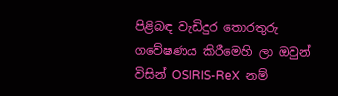පිළිබඳ වැඩිදුර තොරතුරු ගවේෂණය කිරීමෙහි ලා ඔවුන් විසින් OSIRIS-ReX  නම්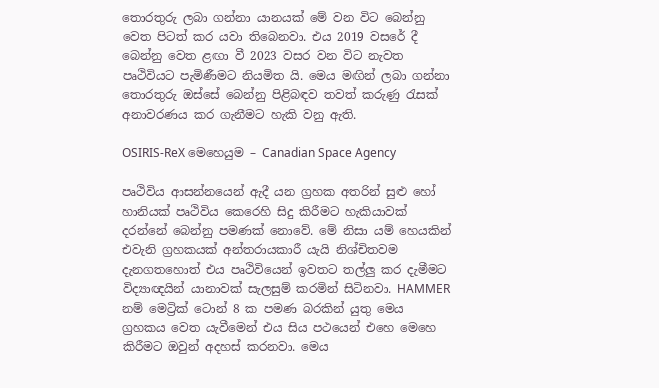තොරතුරු ලබා ගන්නා යානයක් මේ වන විට බෙන්නු වෙත පිටත් කර යවා තිබෙනවා. එය 2019 වසරේ දී බෙන්නු වෙත ළඟා වී 2023 වසර වන විට නැවත පෘථිවියට පැමිණීමට නියමිත යි. මෙය මඟින් ලබා ගන්නා තොරතුරු ඔස්සේ බෙන්නු පිළිබඳව තවත් කරුණු රැසක් අනාවරණය කර ගැනීමට හැකි වනු ඇති.

OSIRIS-ReX මෙහෙයුම – Canadian Space Agency

පෘථිවිය ආසන්නයෙන් ඇදී යන ග්‍රහක අතරින් සුළු හෝ හානියක් පෘථිවිය කෙරෙහි සිදු කිරීමට හැකියාවක් දරන්නේ බෙන්නු පමණක් නොවේ. මේ නිසා යම් හෙයකින් එවැනි ග්‍රහකයක් අන්තරායකාරී යැයි නිශ්චිතවම දැනගතහොත් එය පෘථිවියෙන් ඉවතට තල්ලු කර දැමීමට විද්‍යාඥයින් යානාවක් සැලසුම් කරමින් සිටිනවා. HAMMER නම් මෙට්‍රික් ටොන් 8 ක පමණ බරකින් යුතු මෙය ග්‍රහකය වෙත යැවීමෙන් එය සිය පථයෙන් එහෙ මෙහෙ කිරීමට ඔවුන් අදහස් කරනවා. මෙය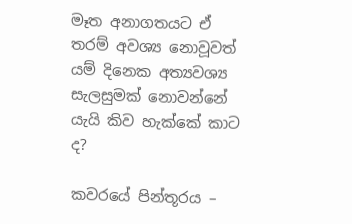මෑත අනාගතයට ඒ තරම් අවශ්‍ය නොවූවත් යම් දිනෙක අත්‍යවශ්‍ය සැලසුමක් නොවන්නේ යැයි කිව හැක්කේ කාට ද?

කවරයේ පින්තූරය –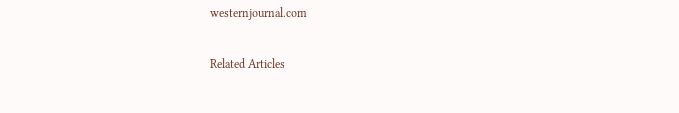westernjournal.com

Related Articles